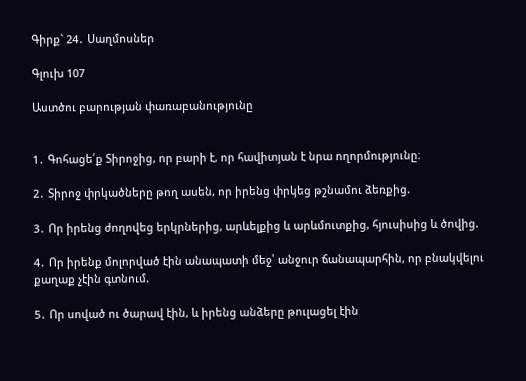Գիրք` 24․ Սաղմոսներ

Գլուխ 107

Աստծու բարության փառաբանությունը


1․ Գոհացե՛ք Տիրոջից, որ բարի է, որ հավիտյան է նրա ողորմությունը։

2․ Տիրոջ փրկածները թող ասեն, որ իրենց փրկեց թշնամու ձեռքից.

3․ Որ իրենց ժողովեց երկրներից, արևելքից և արևմուտքից, հյուսիսից և ծովից.

4․ Որ իրենք մոլորված էին անապատի մեջ՝ անջուր ճանապարհին, որ բնակվելու քաղաք չէին գտնում.

5․ Որ սոված ու ծարավ էին, և իրենց անձերը թուլացել էին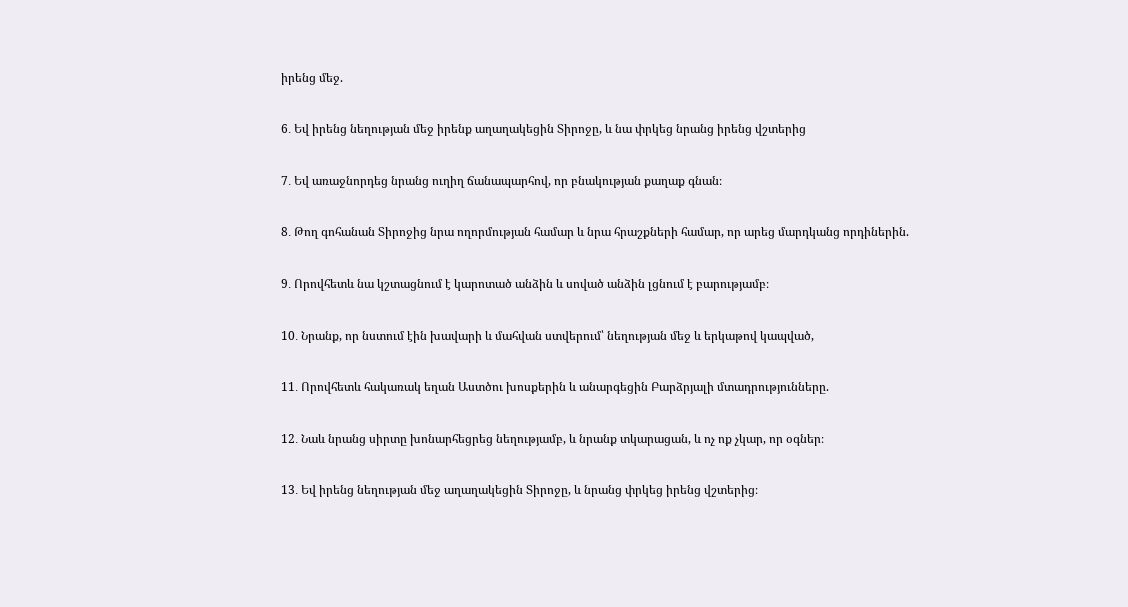իրենց մեջ.

6․ Եվ իրենց նեղության մեջ իրենք աղաղակեցին Տիրոջը, և նա փրկեց նրանց իրենց վշտերից

7․ Եվ առաջնորդեց նրանց ուղիղ ճանապարհով, որ բնակության քաղաք գնան։

8․ Թող գոհանան Տիրոջից նրա ողորմության համար և նրա հրաշքների համար, որ արեց մարդկանց որդիներին.

9․ Որովհետև նա կշտացնում է կարոտած անձին և սոված անձին լցնում է բարությամբ։

10․ Նրանք, որ նստում էին խավարի և մահվան ստվերում՝ նեղության մեջ և երկաթով կապված,

11․ Որովհետև հակառակ եղան Աստծու խոսքերին և անարգեցին Բարձրյալի մտադրությունները.

12․ Նաև նրանց սիրտը խոնարհեցրեց նեղությամբ, և նրանք տկարացան, և ոչ ոք չկար, որ օգներ։

13․ Եվ իրենց նեղության մեջ աղաղակեցին Տիրոջը, և նրանց փրկեց իրենց վշտերից։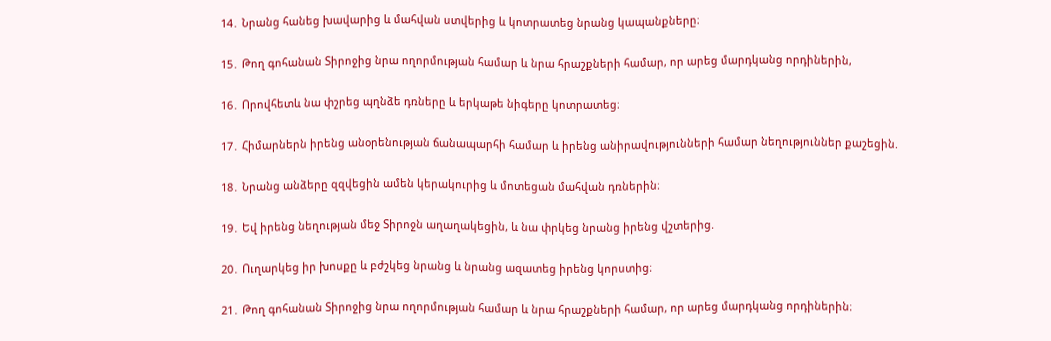14․ Նրանց հանեց խավարից և մահվան ստվերից և կոտրատեց նրանց կապանքները։

15․ Թող գոհանան Տիրոջից նրա ողորմության համար և նրա հրաշքների համար, որ արեց մարդկանց որդիներին,

16․ Որովհետև նա փշրեց պղնձե դռները և երկաթե նիգերը կոտրատեց։

17․ Հիմարներն իրենց անօրենության ճանապարհի համար և իրենց անիրավությունների համար նեղություններ քաշեցին.

18․ Նրանց անձերը զզվեցին ամեն կերակուրից և մոտեցան մահվան դռներին։

19․ Եվ իրենց նեղության մեջ Տիրոջն աղաղակեցին, և նա փրկեց նրանց իրենց վշտերից.

20․ Ուղարկեց իր խոսքը և բժշկեց նրանց և նրանց ազատեց իրենց կորստից։

21․ Թող գոհանան Տիրոջից նրա ողորմության համար և նրա հրաշքների համար, որ արեց մարդկանց որդիներին։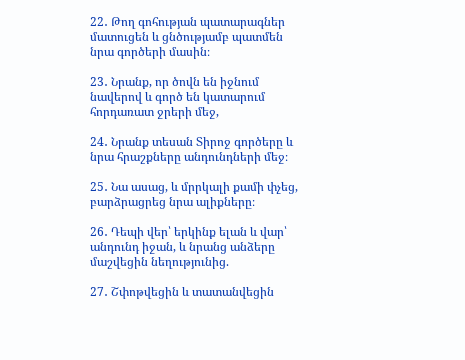22․ Թող գոհության պատարագներ մատուցեն և ցնծությամբ պատմեն նրա գործերի մասին։

23․ Նրանք, որ ծովն են իջնում նավերով և գործ են կատարում հորդառատ ջրերի մեջ,

24․ Նրանք տեսան Տիրոջ գործերը և նրա հրաշքները անդունդների մեջ։

25․ Նա ասաց, և մրրկալի քամի փչեց, բարձրացրեց նրա ալիքները։

26․ Դեպի վեր՝ երկինք ելան և վար՝ անդունդ իջան, և նրանց անձերը մաշվեցին նեղությունից.

27․ Շփոթվեցին և տատանվեցին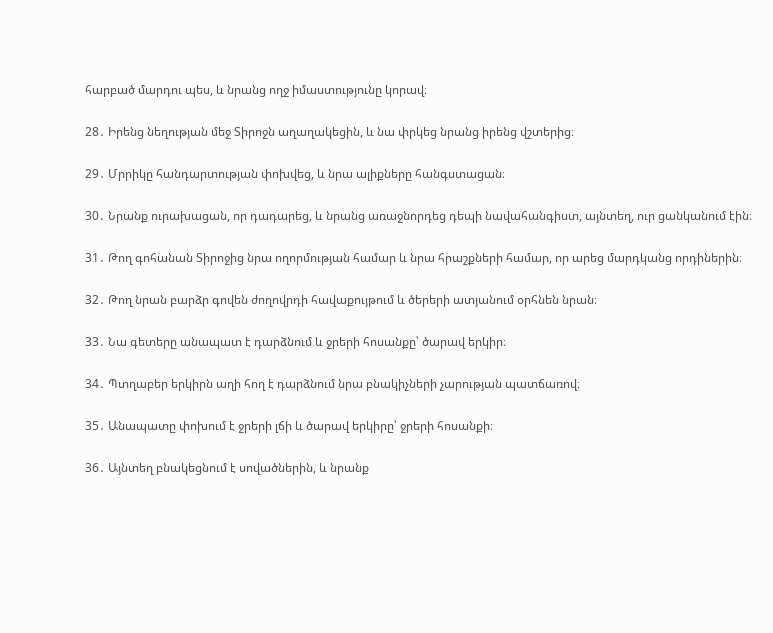հարբած մարդու պես, և նրանց ողջ իմաստությունը կորավ։

28․ Իրենց նեղության մեջ Տիրոջն աղաղակեցին, և նա փրկեց նրանց իրենց վշտերից։

29․ Մրրիկը հանդարտության փոխվեց, և նրա ալիքները հանգստացան։

30․ Նրանք ուրախացան, որ դադարեց, և նրանց առաջնորդեց դեպի նավահանգիստ, այնտեղ, ուր ցանկանում էին։

31․ Թող գոհանան Տիրոջից նրա ողորմության համար և նրա հրաշքների համար, որ արեց մարդկանց որդիներին։

32․ Թող նրան բարձր գովեն ժողովրդի հավաքույթում և ծերերի ատյանում օրհնեն նրան։

33․ Նա գետերը անապատ է դարձնում և ջրերի հոսանքը՝ ծարավ երկիր։

34․ Պտղաբեր երկիրն աղի հող է դարձնում նրա բնակիչների չարության պատճառով։

35․ Անապատը փոխում է ջրերի լճի և ծարավ երկիրը՝ ջրերի հոսանքի։

36․ Այնտեղ բնակեցնում է սովածներին, և նրանք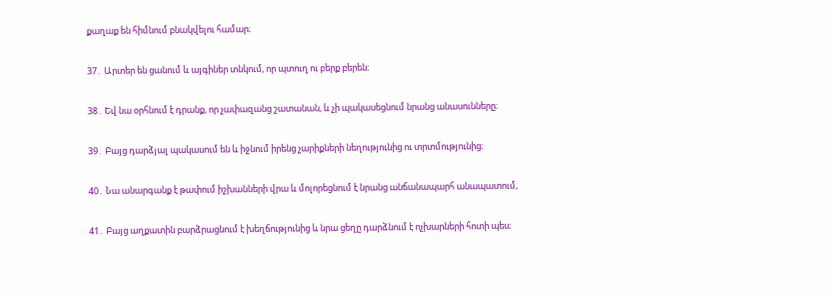քաղաք են հիմնում բնակվելու համար։

37․ Արտեր են ցանում և այգիներ տնկում, որ պտուղ ու բերք բերեն։

38․ Եվ նա օրհնում է դրանք, որ չափազանց շատանան, և չի պակասեցնում նրանց անասունները։

39․ Բայց դարձյալ պակասում են և իջնում իրենց չարիքների նեղությունից ու տրտմությունից։

40․ Նա անարգանք է թափում իշխանների վրա և մոլորեցնում է նրանց անճանապարհ անապատում,

41․ Բայց աղքատին բարձրացնում է խեղճությունից և նրա ցեղը դարձնում է ոչխարների հոտի պես։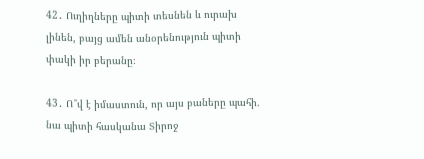42․ Ուղիղները պիտի տեսնեն և ուրախ լինեն, բայց ամեն անօրենություն պիտի փակի իր բերանը։

43․ Ո՞վ է իմաստուն, որ այս բաները պահի. նա պիտի հասկանա Տիրոջ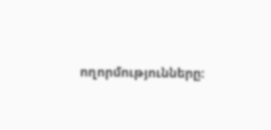ողորմությունները։